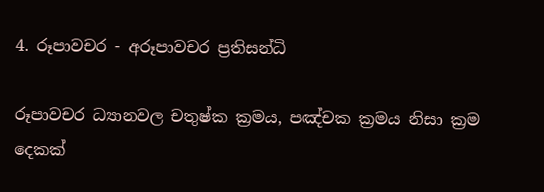4. රූපාවචර - අරූපාවචර ප්‍ර‍තිසන්ධි

රූපාවචර ධ්‍යානවල චතුෂ්ක ක්‍ර‍මය, පඤ්චක ක්‍ර‍මය නිසා ක්‍ර‍ම දෙකක්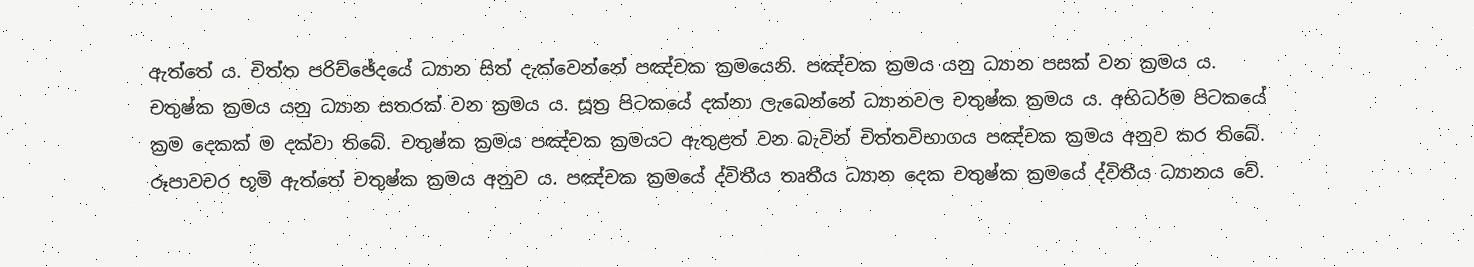ඇත්තේ ය. චිත්ත පරිච්ඡේදයේ ධ්‍යාන සිත් දැක්වෙන්නේ පඤ්චක ක්‍ර‍මයෙනි. පඤ්චක ක්‍ර‍මය යනු ධ්‍යාන පසක් වන ක්‍ර‍මය ය. චතුෂ්ක ක්‍ර‍මය යනු ධ්‍යාන සතරක් වන ක්‍ර‍මය ය. සූත්‍ර‍‍ පිටකයේ දක්නා ලැබෙන්නේ ධ්‍යානවල චතුෂ්ක ක්‍ර‍මය ය. අභිධර්ම පිටකයේ ක්‍ර‍ම දෙකක් ම දක්වා තිබේ. චතුෂ්ක ක්‍ර‍මය පඤ්චක ක්‍ර‍මයට ඇතුළත් වන බැවින් චිත්තවිභාගය පඤ්චක ක්‍ර‍මය අනුව කර තිබේ. රූපාවචර භූමි ඇත්තේ චතුෂ්ක ක්‍ර‍මය අනුව ය. පඤ්චක ක්‍ර‍මයේ ද්විතීය තෘතීය ධ්‍යාන දෙක චතුෂ්ක ක්‍ර‍මයේ ද්විතීය ධ්‍යානය වේ.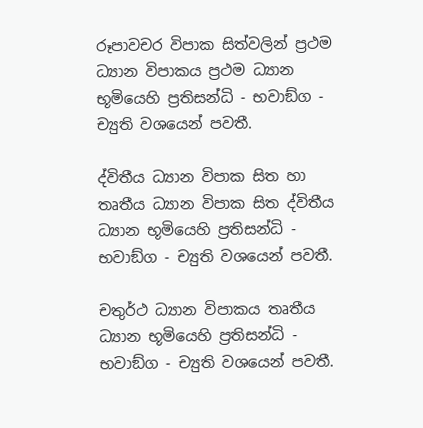රූපාවචර විපාක සිත්වලින් ප්‍ර‍ථම ධ්‍යාන විපාකය ප්‍ර‍ථම ධ්‍යාන භූමියෙහි ප්‍ර‍තිසන්ධි - භවාඞ්ග - ච්‍යුති වශයෙන් පවතී.

ද්විතීය ධ්‍යාන විපාක සිත හා තෘතීය ධ්‍යාන විපාක සිත ද්විතීය ධ්‍යාන භූමියෙහි ප්‍ර‍තිසන්ධි - භවාඞ්ග - ච්‍යුති වශයෙන් පවතී.

චතුර්ථ ධ්‍යාන විපාකය තෘතීය ධ්‍යාන භූමියෙහි ප්‍ර‍තිසන්ධි - භවාඞ්ග - ච්‍යුති වශයෙන් පවතී.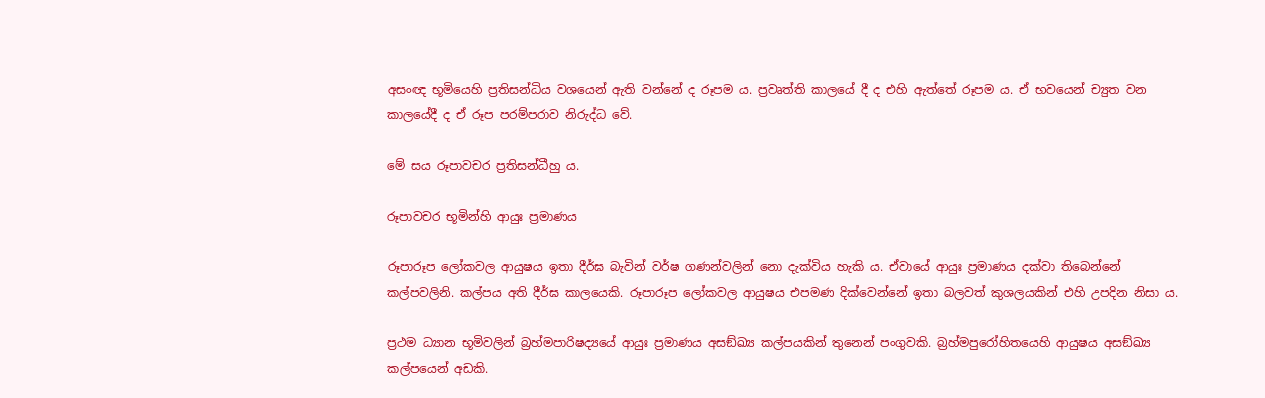අසංඥ භූමියෙහි ප්‍ර‍තිසන්ධිය වශයෙන් ඇති වන්නේ ද රූපම ය. ප්‍ර‍වෘත්ති කාලයේ දී ද එහි ඇත්තේ රූපම ය. ඒ භවයෙන් ච්‍යුත වන කාලයේදී ද ඒ රූප පරම්පරාව නිරුද්ධ වේ.

මේ සය රූපාවචර ප්‍ර‍තිසන්ධීහු ය.

රූපාවචර භූමින්හි ආයුඃ ප්‍ර‍මාණය

රූපාරූප ලෝකවල ආයුෂය ඉතා දීර්ඝ බැවින් වර්ෂ ගණන්වලින් නො දැක්විය හැකි ය. ඒවායේ ආයුඃ ප්‍ර‍මාණය දක්වා තිබෙන්නේ කල්පවලිනි. කල්පය අති දීර්ඝ කාලයෙකි. රූපාරූප ලෝකවල ආයුෂය එපමණ දික්වෙන්නේ ඉතා බලවත් කුශලයකින් එහි උපදින නිසා ය.

ප්‍ර‍ථම ධ්‍යාන භූමිවලින් බ්‍ර‍හ්මපාරිෂද්‍යයේ ආයුඃ ප්‍ර‍මාණය අසඞ්ඛ්‍ය කල්පයකින් තුනෙන් පංගුවකි. බ්‍ර‍හ්මපුරෝහිතයෙහි ආයුෂය අසඞ්ඛ්‍ය කල්පයෙන් අඩකි.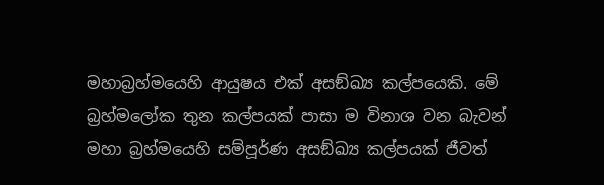මහාබ්‍ර‍හ්මයෙහි ආයුෂය එක් අසඞ්ඛ්‍ය කල්පයෙකි. මේ බ්‍ර‍හ්මලෝක තුන කල්පයක් පාසා ම විනාශ වන බැවන් මහා බ්‍ර‍හ්මයෙහි සම්පූර්ණ අසඞ්ඛ්‍ය කල්පයක් ජීවත්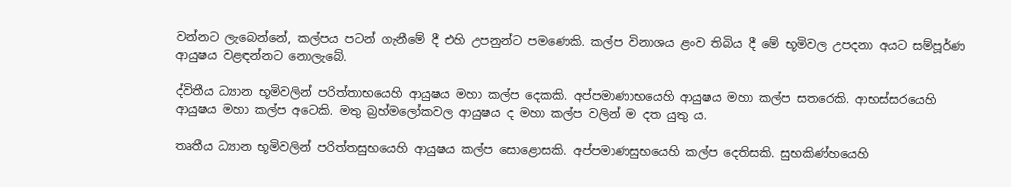වන්නට ලැබෙන්නේ, කල්පය පටන් ගැනීමේ දී එහි උපනුන්ට පමණෙකි. කල්ප විනාශය ළංව තිබිය දී මේ භූමිවල උපදනා අයට සම්පූර්ණ ආයුෂය වළඳන්නට නොලැබේ.

ද්විතීය ධ්‍යාන භූමිවලින් පරිත්තාභයෙහි ආයුෂය මහා කල්ප දෙකකි. අප්පමාණාභයෙහි ආයුෂය මහා කල්ප සතරෙකි. ආභස්සරයෙහි ආයුෂය මහා කල්ප අටෙකි. මතු බ්‍ර‍හ්මලෝකවල ආයුෂය ද මහා කල්ප වලින් ම දත යුතු ය.

තෘතීය ධ්‍යාන භූමිවලින් පරිත්තසුභයෙහි ආයුෂය කල්ප සොළොසකි. අප්පමාණසුභයෙහි කල්ප දෙතිසකි. සුභකිණ්හයෙහි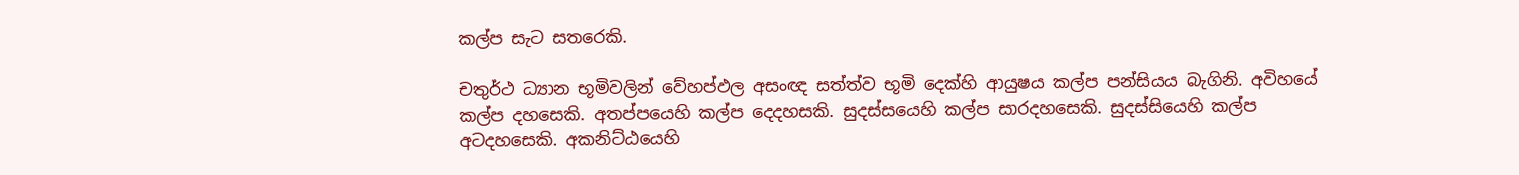කල්ප සැට සතරෙකි.

චතුර්ථ ධ්‍යාන භූමිවලින් වේහප්ඵල අසංඥ සත්ත්ව භූමි දෙක්හි ආයුෂය කල්ප පන්සියය බැගිනි. අවිහයේ කල්ප දහසෙකි. අතප්පයෙහි කල්ප දෙදහසකි. සුදස්සයෙහි කල්ප සාරදහසෙකි. සුදස්සියෙහි කල්ප අටදහසෙකි. අකනිට්ඨයෙහි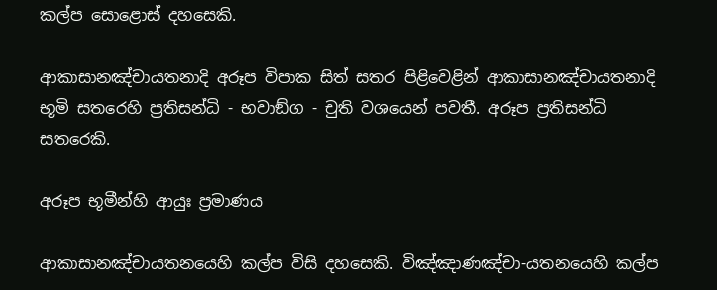කල්ප සොළොස් දහසෙකි.

ආකාසානඤ්චායතනාදි අරූප විපාක සිත් සතර පිළිවෙළින් ආකාසානඤ්චායතනාදි භූමි සතරෙහි ප්‍ර‍තිසන්ධි - භවාඞ්ග - චුති වශයෙන් පවතී. අරූප ප්‍ර‍තිසන්ධි සතරෙකි.

අරූප භූමීන්හි ආයුඃ ප්‍ර‍මාණය

ආකාසානඤ්චායතනයෙහි කල්ප විසි දහසෙකි. විඤ්ඤාණඤ්චා-යතනයෙහි කල්ප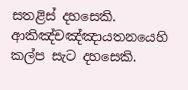සතළිස් දහසෙකි. ආකිඤ්චඤ්ඤායතනයෙහි කල්ප සැට දහසෙකි.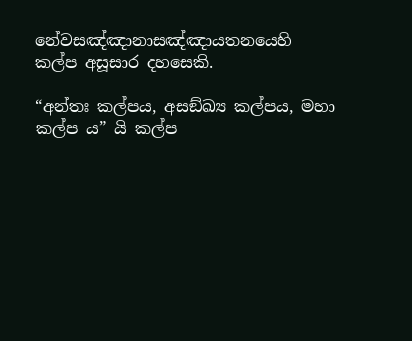නේවසඤ්ඤානාසඤ්ඤායතනයෙහි කල්ප අසූසාර දහසෙකි.

“අන්තඃ කල්පය, අසඞ්ඛ්‍ය කල්පය, මහා කල්ප ය” යි කල්ප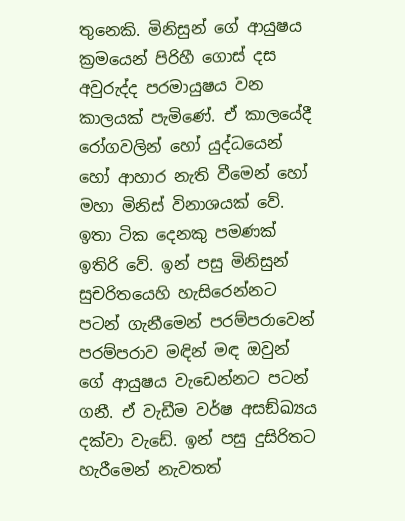තුනෙකි. මිනිසුන් ගේ ආයුෂය ක්‍ර‍මයෙන් පිරිහී ගොස් දස අවුරුද්ද පරමායුෂය වන කාලයක් පැමිණේ. ඒ කාලයේදී රෝගවලින් හෝ යුද්ධයෙන් හෝ ආහාර නැති වීමෙන් හෝ මහා මිනිස් විනාශයක් වේ. ඉතා ටික දෙනකු පමණක් ඉතිරි වේ. ඉන් පසු මිනිසුන් සුචරිතයෙහි හැසිරෙන්නට පටන් ගැනීමෙන් පරම්පරාවෙන් පරම්පරාව මඳින් මඳ ඔවුන් ගේ ආයුෂය වැඩෙන්නට පටන් ගනී. ඒ වැඩීම වර්ෂ අසඞ්ඛ්‍යය දක්වා වැඩේ. ඉන් පසු දුසිරිතට හැරීමෙන් නැවතත්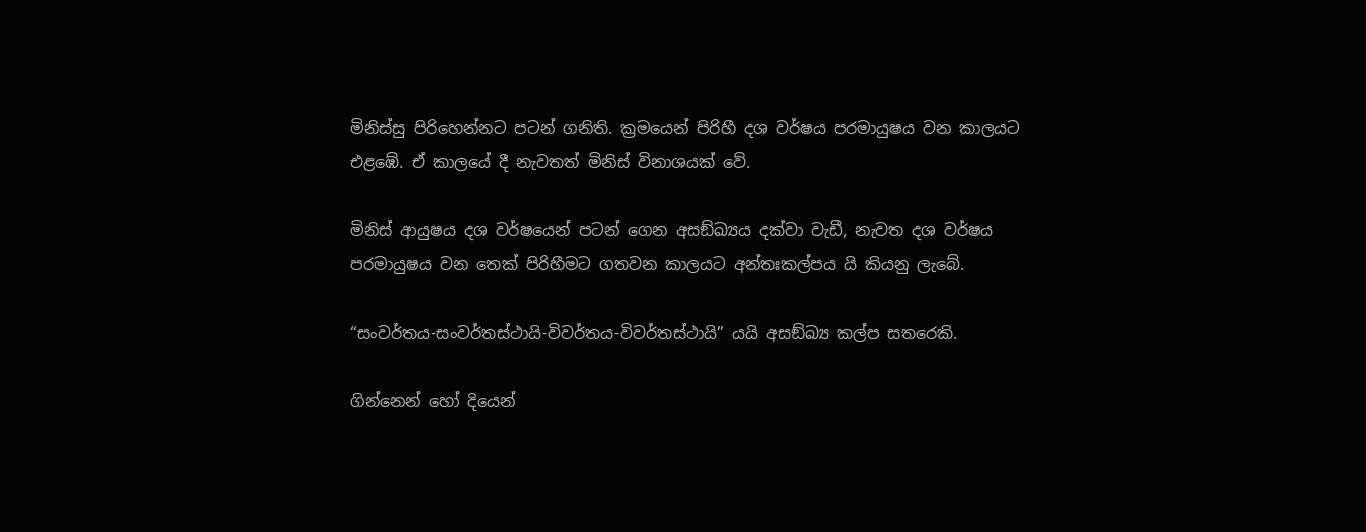මිනිස්සු පිරිහෙන්නට පටන් ගනිති. ක්‍ර‍මයෙන් පිරිහී දශ වර්ෂය පරමායුෂය වන කාලයට එළඹේ. ඒ කාලයේ දී නැවතත් මිනිස් විනාශයක් වේ.

මිනිස් ආයුෂය දශ වර්ෂයෙන් පටන් ගෙන අසඞ්ඛ්‍යය දක්වා වැඩී, නැවත දශ වර්ෂය පරමායුෂය වන තෙක් පිරිහීමට ගතවන කාලයට අන්තඃකල්පය යි කියනු ලැබේ.

“සංවර්තය-සංවර්තස්ථායි-විවර්තය-විවර්තස්ථායි” යයි අසඞ්ඛ්‍ය කල්ප සතරෙකි.

ගින්නෙන් හෝ දියෙන්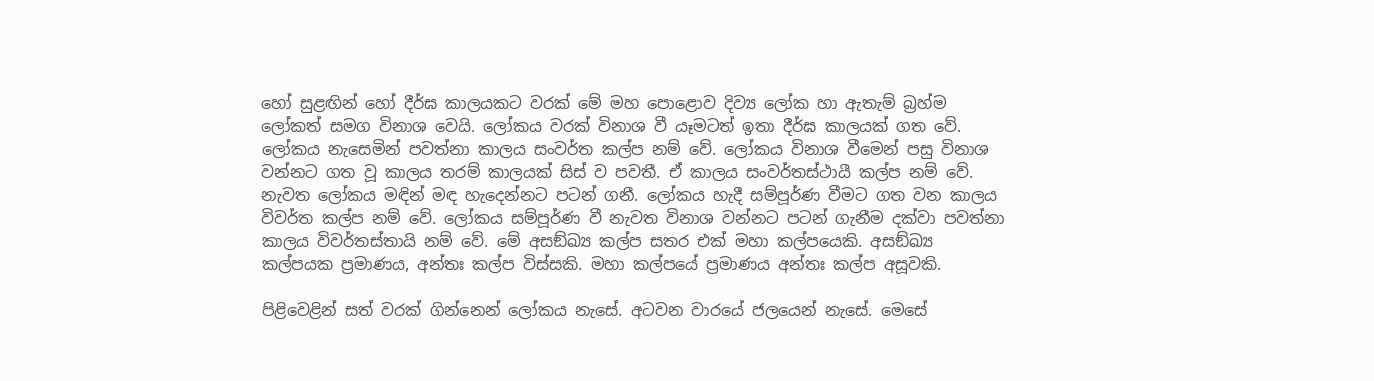හෝ සුළඟින් හෝ දීර්ඝ කාලයකට වරක් මේ මහ පොළොව දිව්‍ය ලෝක හා ඇතැම් බ්‍ර‍හ්ම ලෝකත් සමග විනාශ වෙයි. ලෝකය වරක් විනාශ වී යෑමටත් ඉතා දීර්ඝ කාලයක් ගත වේ. ලෝකය නැසෙමින් පවත්නා කාලය සංවර්ත කල්ප නම් වේ. ලෝකය විනාශ වීමෙන් පසු විනාශ වන්නට ගත වූ කාලය තරම් කාලයක් සිස් ව පවතී. ඒ කාලය සංවර්තස්ථායී කල්ප නම් වේ. නැවත ලෝකය මඳින් මඳ හැදෙන්නට පටන් ගනී. ලෝකය හැදී සම්පූර්ණ වීමට ගත වන කාලය විවර්ත කල්ප නම් වේ. ලෝකය සම්පූර්ණ වී නැවත විනාශ වන්නට පටන් ගැනීම දක්වා පවත්නා කාලය විවර්තස්තායි නම් වේ. මේ අසඞ්ඛ්‍ය කල්ප සතර එක් මහා කල්පයෙකි. අසඞ්ඛ්‍ය කල්පයක ප්‍ර‍මාණය, අන්තඃ කල්ප විස්සකි. මහා කල්පයේ ප්‍ර‍මාණය අන්තඃ කල්ප අසූවකි.

පිළිවෙළින් සත් වරක් ගින්නෙන් ලෝකය නැසේ. අටවන වාරයේ ජලයෙන් නැසේ. මෙසේ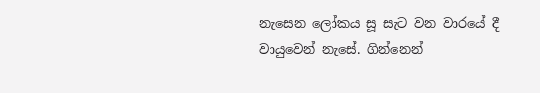නැසෙන ලෝකය සූ සැට වන වාරයේ දී වායුවෙන් නැසේ. ගින්නෙන්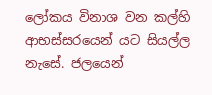ලෝකය විනාශ වන කල්හි ආභස්සරයෙන් යට සියල්ල නැසේ. ජලයෙන්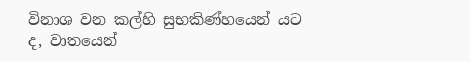විනාශ වන කල්හි සුභකිණ්හයෙන් යට ද, වාතයෙන්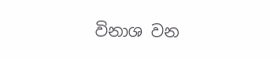විනාශ වන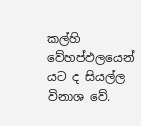කල්හි වේහප්ඵලයෙන් යට ද සියල්ල විනාශ වේ.